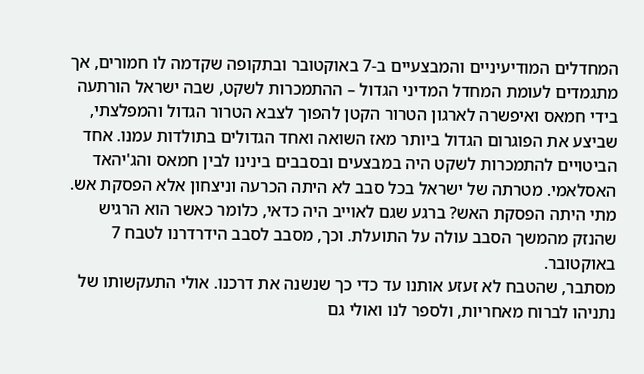המחדלים המודיעיניים והמבצעיים ב-7 באוקטובר ובתקופה שקדמה לו חמורים, אך מתגמדים לעומת המחדל המדיני הגדול – ההתמכרות לשקט, שבה ישראל הורתעה בידי חמאס ואיפשרה לארגון הטרור הקטן להפוך לצבא הטרור הגדול והמפלצתי, שביצע את הפוגרום הגדול ביותר מאז השואה ואחד הגדולים בתולדות עמנו. אחד הביטויים להתמכרות לשקט היה במבצעים ובסבבים בינינו לבין חמאס והג'יהאד האסלאמי. מטרתה של ישראל בכל סבב לא היתה הכרעה וניצחון אלא הפסקת אש. מתי היתה הפסקת האש? ברגע שגם לאוייב היה כדאי, כלומר כאשר הוא הרגיש שהנזק מהמשך הסבב עולה על התועלת. וכך, מסבב לסבב הידרדרנו לטבח 7 באוקטובר.
מסתבר, שהטבח לא זעזע אותנו עד כדי כך שנשנה את דרכנו. אולי התעקשותו של נתניהו לברוח מאחריות, ולספר לנו ואולי גם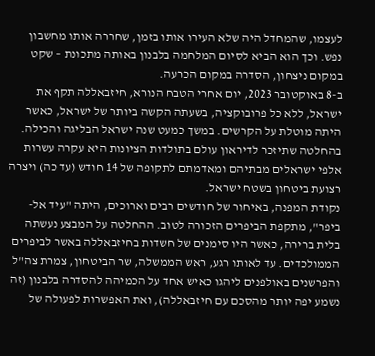לעצמו, שהמחדל היה שלא העירו אותו בזמן, שחררה אותו מחשבון נפש. וכך הוא הביא לסיום המלחמה בלבנון באותה מתכונת – שקט במקום ניצחון, הסדרה במקום הכרעה.
ב-8 באוקטובר 2023, יום אחרי הטבח הנורא, חיזבאללה תקף את ישראל, ללא כל פרובוקציה, בשעתה הקשה ביותר של ישראל, כאשר היתה מוטלת על הקרשים. במשך כמעט שנה ישראל הבליגה והכילה. בהחלטה שתיזכר לדיראון עולם בתולדות הציונות היא עקרה עשרות אלפי ישראלים מבתיהם ומאדמתם לתקופה של 14 חודש (עד כה) ויצרה רצועת ביטחון בשטח ישראל.
נקודת המפנה, באיחור של חודשים רבים וארוכים, היתה "עיד אל-ביפר", מתקפת הביפרים הזכורה לטוב. ההחלטה על המבצע נעשתה בלית ברירה, כאשר היו סימנים של חשדות בחיזבאללה באשר לביפרים הממולכדים. עד לאותו רגע, ראש הממשלה, שר הביטחון, צמרת צה"ל והפרשנים באולפנים ליהגו כאיש אחד על הכמיהה להסדרה בלבנון (זה נשמע יפה יותר מהסכם עם חיזבאללה), ואת האפשרות לפעולה של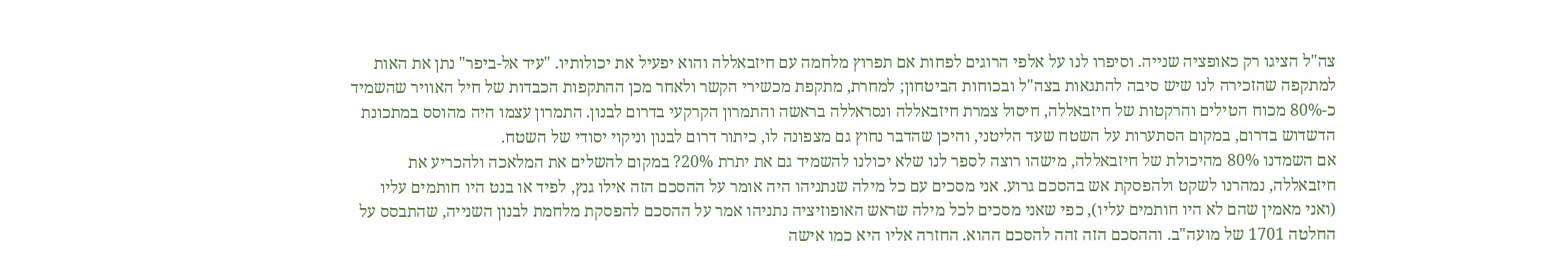צה"ל הציגו רק כאופציה שנייה. וסיפרו לנו על אלפי הרוגים לפחות אם תפרוץ מלחמה עם חיזבאללה והוא יפעיל את יכולותיו. "עיד אל-ביפר" נתן את האות למתקפה שהזכירה לנו שיש סיבה להתגאות בצה"ל ובכוחות הביטחון; למחרת, מתקפת מכשירי הקשר ולאחר מכן ההתקפות הכבדות של חיל האוויר שהשמיד כ-80% מכוח הטילים והרקטות של חיזבאללה, חיסול צמרת חיזבאללה ונסראללה בראשה והתמרון הקרקעי בדרום לבנון. התמרון עצמו היה מהוסס במתכונת הדשדוש בדרום, במקום הסתערות על השטח שעד הליטני, והיכן שהדבר נחוץ גם מצפונה לו, כיתור דרום לבנון וניקוי יסודי של השטח.
אם השמדנו 80% מהיכולת של חיזבאללה, מישהו רוצה לספר לנו שלא יכולנו להשמיד גם את יתרת 20%? במקום להשלים את המלאכה ולהכריע את חיזבאללה, נמהרנו לשקט ולהפסקת אש בהסכם גרוע. אני מסכים עם כל מילה שנתניהו היה אומר על ההסכם הזה אילו גנץ, לפיד או בנט היו חותמים עליו (ואני מאמין שהם לא היו חותמים עליו), כפי שאני מסכים לכל מילה שראש האופוזיציה נתניהו אמר על ההסכם להפסקת מלחמת לבנון השנייה, שהתבסס על החלטה 1701 של מועה"ב. וההסכם הזה זהה להסכם ההוא. החזרה אליו היא כמו אישה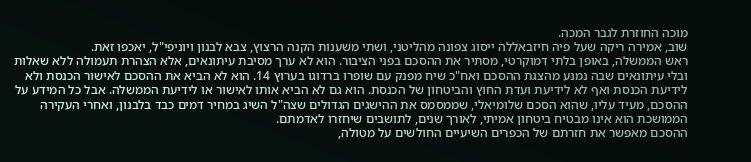מוכה החוזרת לגבר המכה.
שוב, אמירה ריקה שעל פיה חיזבאללה ייסוג צפונה מהליטני, ושתי משענות הקנה הרצוץ, צבא לבנון ויוניפי"ל, יאכפו זאת.
ראש הממשלה, באופן בלתי דמוקרטי, מסתיר את ההסכם בפני הציבור. הוא לא ערך מסיבת עיתונאים, אלא הצהרת תעמולה ללא שאלות ובלי עיתונאים שבה נמנע מהצגת ההסכם ואח"כ שיח מפנק עם שופרו ברדוגו בערוץ 14. הוא לא הביא את ההסכם לאישור הכנסת ולא לידיעת הכנסת ואף לא לידיעת ועדת החוץ והביטחון של הכנסת. הוא גם לא הביא אותו לאישור או לידיעת הממשלה. אבל כל המידע על ההסכם, מעיד עליו, שהוא הסכם שלומיאלי, שממסמס את ההישגים הגדולים שצה"ל השיג במחיר דמים כבד בלבנון, ואחרי העקירה הממושכת הוא אינו מבטיח ביטחון אמיתי, לאורך שנים, לתושבים שיחזרו לאדמתם.
ההסכם מאפשר את חזרתם של הכפרים השיעיים החולשים על מטולה,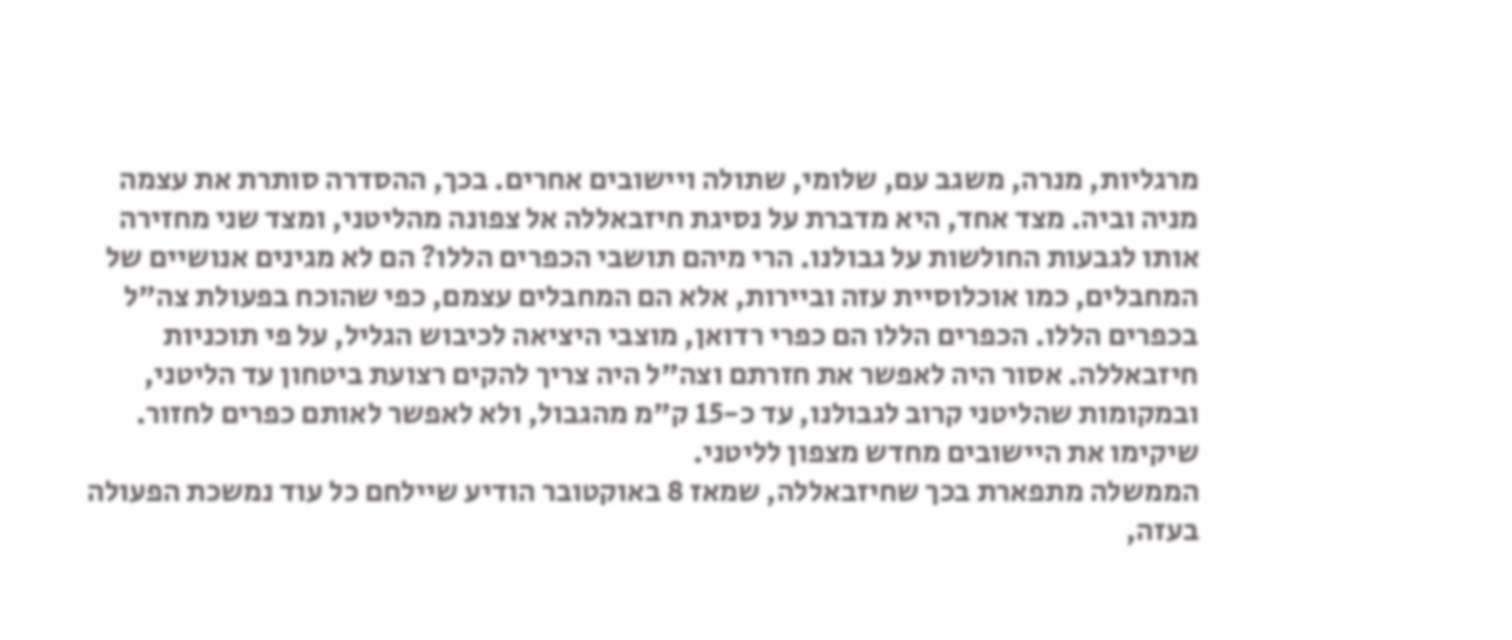מרגליות, מנרה, משגב עם, שלומי, שתולה ויישובים אחרים. בכך, ההסדרה סותרת את עצמה מניה וביה. מצד אחד, היא מדברת על נסיגת חיזבאללה אל צפונה מהליטני, ומצד שני מחזירה אותו לגבעות החולשות על גבולנו. הרי מיהם תושבי הכפרים הללו? הם לא מגינים אנושיים של המחבלים, כמו אוכלוסיית עזה וביירות, אלא הם המחבלים עצמם, כפי שהוכח בפעולת צה"ל בכפרים הללו. הכפרים הללו הם כפרי רדואן, מוצבי היציאה לכיבוש הגליל, על פי תוכניות חיזבאללה. אסור היה לאפשר את חזרתם וצה"ל היה צריך להקים רצועת ביטחון עד הליטני, ובמקומות שהליטני קרוב לגבולנו, עד כ-15 ק"מ מהגבול, ולא לאפשר לאותם כפרים לחזור. שיקימו את היישובים מחדש מצפון לליטני.
הממשלה מתפארת בכך שחיזבאללה, שמאז 8 באוקטובר הודיע שיילחם כל עוד נמשכת הפעולה בעזה,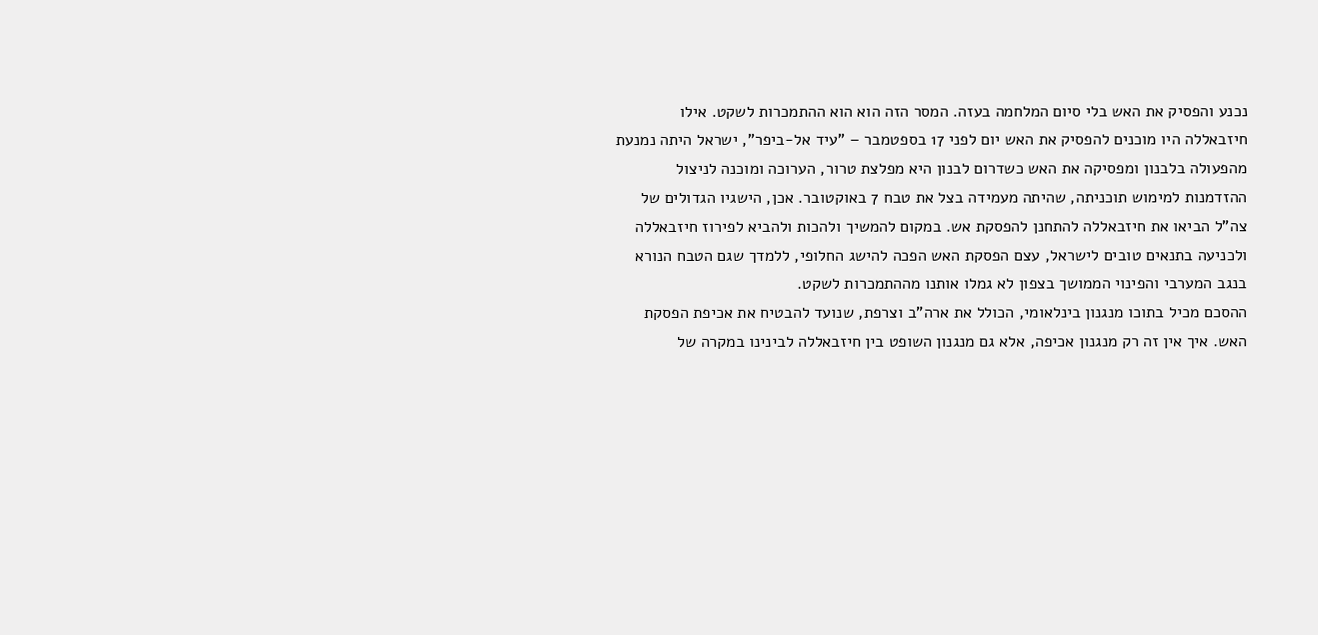נכנע והפסיק את האש בלי סיום המלחמה בעזה. המסר הזה הוא הוא ההתמכרות לשקט. אילו חיזבאללה היו מוכנים להפסיק את האש יום לפני 17 בספטמבר – "עיד אל-ביפר", ישראל היתה נמנעת מהפעולה בלבנון ומפסיקה את האש כשדרום לבנון היא מפלצת טרור, הערוכה ומוכנה לניצול ההזדמנות למימוש תוכניתה, שהיתה מעמידה בצל את טבח 7 באוקטובר. אכן, הישגיו הגדולים של צה"ל הביאו את חיזבאללה להתחנן להפסקת אש. במקום להמשיך ולהכות ולהביא לפירוז חיזבאללה ולכניעה בתנאים טובים לישראל, עצם הפסקת האש הפכה להישג החלופי, ללמדך שגם הטבח הנורא בנגב המערבי והפינוי הממושך בצפון לא גמלו אותנו מההתמכרות לשקט.
ההסכם מכיל בתוכו מנגנון בינלאומי, הכולל את ארה"ב וצרפת, שנועד להבטיח את אכיפת הפסקת האש. איך אין זה רק מנגנון אכיפה, אלא גם מנגנון השופט בין חיזבאללה לבינינו במקרה של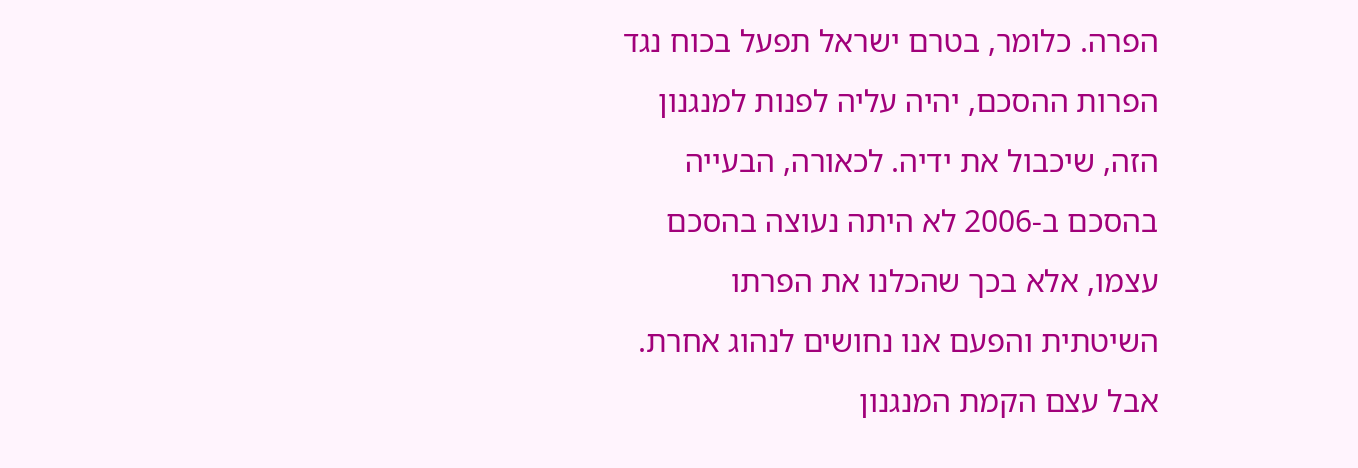הפרה. כלומר, בטרם ישראל תפעל בכוח נגד הפרות ההסכם, יהיה עליה לפנות למנגנון הזה, שיכבול את ידיה. לכאורה, הבעייה בהסכם ב-2006 לא היתה נעוצה בהסכם עצמו, אלא בכך שהכלנו את הפרתו השיטתית והפעם אנו נחושים לנהוג אחרת. אבל עצם הקמת המנגנון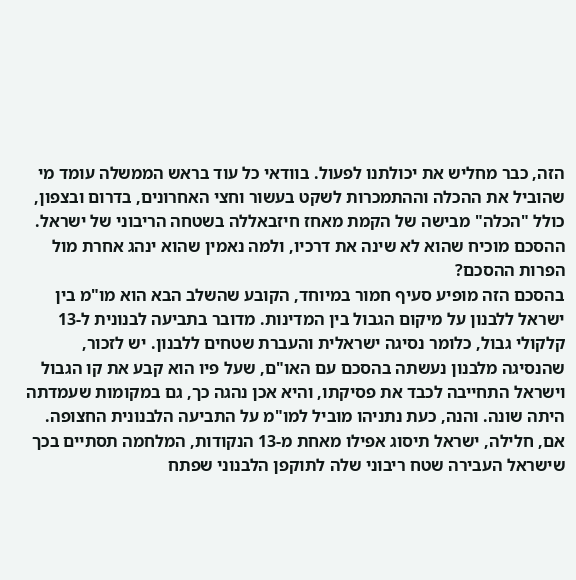הזה, כבר מחליש את יכולתנו לפעול. בוודאי כל עוד בראש הממשלה עומד מי שהוביל את ההכלה וההתמכרות לשקט בעשור וחצי האחרונים, בדרום ובצפון, כולל "הכלה" מבישה של הקמת מאחז חיזבאללה בשטחה הריבוני של ישראל. ההסכם מוכיח שהוא לא שינה את דרכיו, ולמה נאמין שהוא ינהג אחרת מול הפרות ההסכם?
בהסכם הזה מופיע סעיף חמור במיוחד, הקובע שהשלב הבא הוא מו"מ בין ישראל ללבנון על מיקום הגבול בין המדינות. מדובר בתביעה לבנונית ל-13 קלקולי גבול, כלומר נסיגה ישראלית והעברת שטחים ללבנון. יש לזכור, שהנסיגה מלבנון נעשתה בהסכם עם האו"ם, שעל פיו הוא קבע את קו הגבול וישראל התחייבה לכבד את פסיקתו, והיא אכן נהגה כך, גם במקומות שעמדתה היתה שונה. והנה, כעת נתניהו מוביל למו"מ על התביעה הלבנונית החצופה. אם, חלילה, ישראל תיסוג אפילו מאחת מ-13 הנקודות, המלחמה תסתיים בכך שישראל העבירה שטח ריבוני שלה לתוקפן הלבנוני שפתח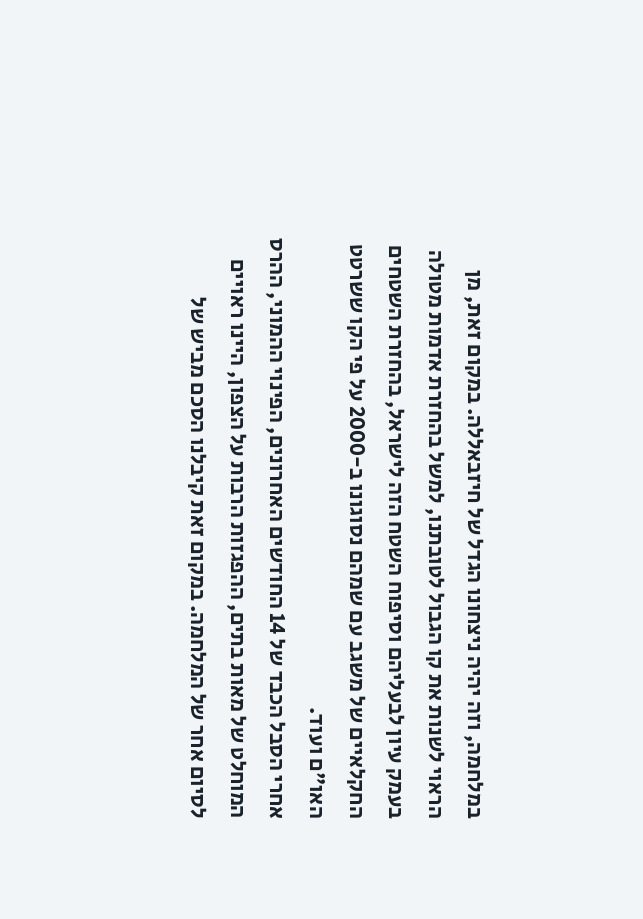במלחמה, וזה יהיה ניצחונו הגדל של חיזבאללה. במקום זאת, מן הראוי לשנות את קו הגבול לטובתנו, למשל בהחזרת אדמות מטולה בעמק עיון לבעליהם וסיפוח השטח הזה לישראל, בהחזרת השטחים החקלאיים של משגב עם שמהם נסוגונו ב-2000 על פי הקו ששרטט האו"ם ועוד.
אחרי הסבל הכבד של 14 החודשים האחרונים, הפינוי ההמוני, ההרס המוחלט של מאות בתים, ההפגזות הרבות על הצפון, היינו ראויים לסיום אחר של המלחמה. במקום זאת קיבלנו הסכם מביש של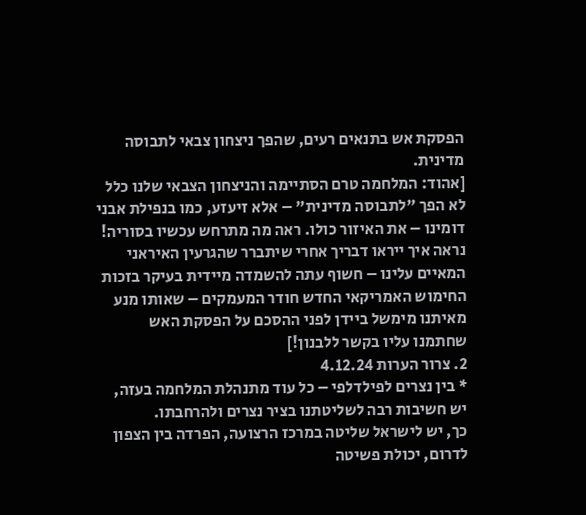הפסקת אש בתנאים רעים, שהפך ניצחון צבאי לתבוסה מדינית.
[אהוד: המלחמה טרם הסתיימה והניצחון הצבאי שלנו כלל לא הפך "לתבוסה מדינית" – אלא זיעזע, כמו בנפילת אבני דומינו – את האיזור כולו. ראה מה מתרחש עכשיו בסוריה! נראה איך ייראו דבריך אחרי שיתברר שהגרעין האיראני המאיים עלינו – חשוף עתה להשמדה מיידית בעיקר בזכות החימוש האמריקאי החדש חודר המעמקים – שאותו מנע מאיתנו מימשל ביידן לפני ההסכם על הפסקת האש שחתמנו עליו בקשר ללבנון!]
2. צרור הערות 4.12.24
* בין נצרים לפילדלפי – כל עוד מתנהלת המלחמה בעזה, יש חשיבות רבה לשליטתנו בציר נצרים ולהרחבתו.
כך, יש לישראל שליטה במרכז הרצועה, הפרדה בין הצפון לדרום, יכולת פשיטה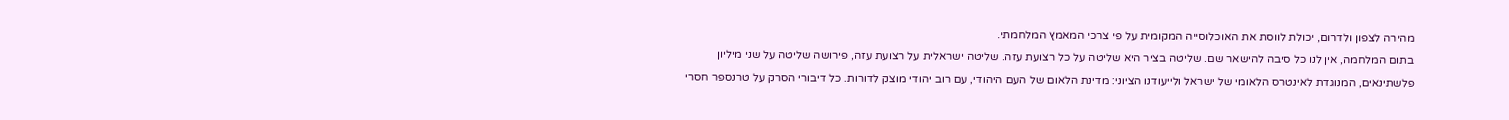מהירה לצפון ולדרום, יכולת לווסת את האוכלוסייה המקומית על פי צרכי המאמץ המלחמתי.
בתום המלחמה, אין לנו כל סיבה להישאר שם. שליטה בציר היא שליטה על כל רצועת עזה. שליטה ישראלית על רצועת עזה, פירושה שליטה על שני מיליון פלשתינאים, המנוגדת לאינטרס הלאומי של ישראל ולייעודנו הציוני: מדינת הלאום של העם היהודי, עם רוב יהודי מוצק לדורות. כל דיבורי הסרק על טרנספר חסרי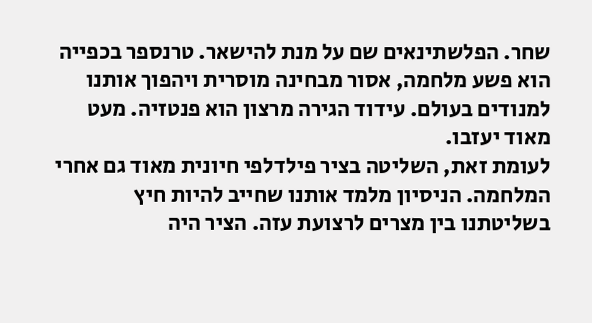שחר. הפלשתינאים שם על מנת להישאר. טרנספר בכפייה הוא פשע מלחמה, אסור מבחינה מוסרית ויהפוך אותנו למנודים בעולם. עידוד הגירה מרצון הוא פנטזיה. מעט מאוד יעזבו.
לעומת זאת, השליטה בציר פילדלפי חיונית מאוד גם אחרי המלחמה. הניסיון מלמד אותנו שחייב להיות חיץ בשליטתנו בין מצרים לרצועת עזה. הציר היה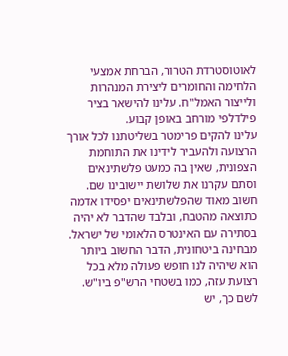לאוטוסטרדת הטרור, הברחת אמצעי הלחימה והחומרים ליצירת המנהרות ולייצור האמל"ח. עלינו להישאר בציר פילדלפי מורחב באופן קבוע.
עלינו להקים פרימטר בשליטתנו לכל אורך הרצועה ולהעביר לידינו את התוחמת הצפונית, שאין בה כמעט פלשתינאים וסתם עקרנו את שלושת יישובינו שם. חשוב מאוד שהפלשתינאים יפסידו אדמה כתוצאה מהטבח, ובלבד שהדבר לא יהיה בסתירה עם האינטרס הלאומי של ישראל.
מבחינה ביטחונית, הדבר החשוב ביותר הוא שיהיה לנו חופש פעולה מלא בכל רצועת עזה, כמו בשטחי הרש"פ ביו"ש. לשם כך, יש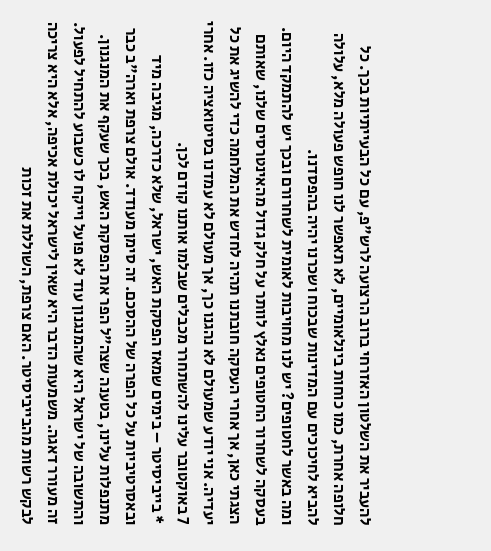להעביר את השלטון האזרחי ברוב הרצועה לרש"פ, עם כל הבעייתיות בכך. כל חלופה אחרת, כמו כוחות בינלאומיים, לא תאפשר לנו חופש פעולה מלא, עלולה להביא לחיכוכים עם המדינות שבכוח ושכרנו יהיה בהפסדנו.
ומה באשר לחטופים? יש לנו מחויבות לאומית לשחרורם ובכך יש להתמקד היום. בעסקה לשחרור החטופים נאלץ לוותר על חלק גדול מהאינטרסים שלנו, שאותם הצגתי כאן, אך אחרי העסקה חובתנו תהיה לחדש את המלחמה כדי להשיג את כל יעדיה. אני יודע שמעולם לא נהגנו כך, אך מעולם לא עמדנו בסיטואציה כזו. אחרי 7 באוקטובר עלינו להשתחרר מכבלים שבלמו אותנו קודם לכן.
* בייביסיטר – בימים שמאז הפסקת האש, ישראל, שלא כדרכה, מגיבה מיד ובאסרטיביות על כל הפרה של ההסכם. זה סימן מעודד. אולם צרפת וארה"ב כבר מתנפלות עלינו, בטענה שצה"ל הפר את הפסקת האש, בכך שעקף את המנגנון. והתשובה של ישראל היא שהמנגנון עוד לא פועל וייקח לו כשבוע להתחיל לפעול. זה מעורר דאגה. משמעות הדבר היא שאין לישראל יכולת אכיפה, אלא היא צריכה לבקש רשות מהבייביסיטר. האם צרפת, השוללת את זכות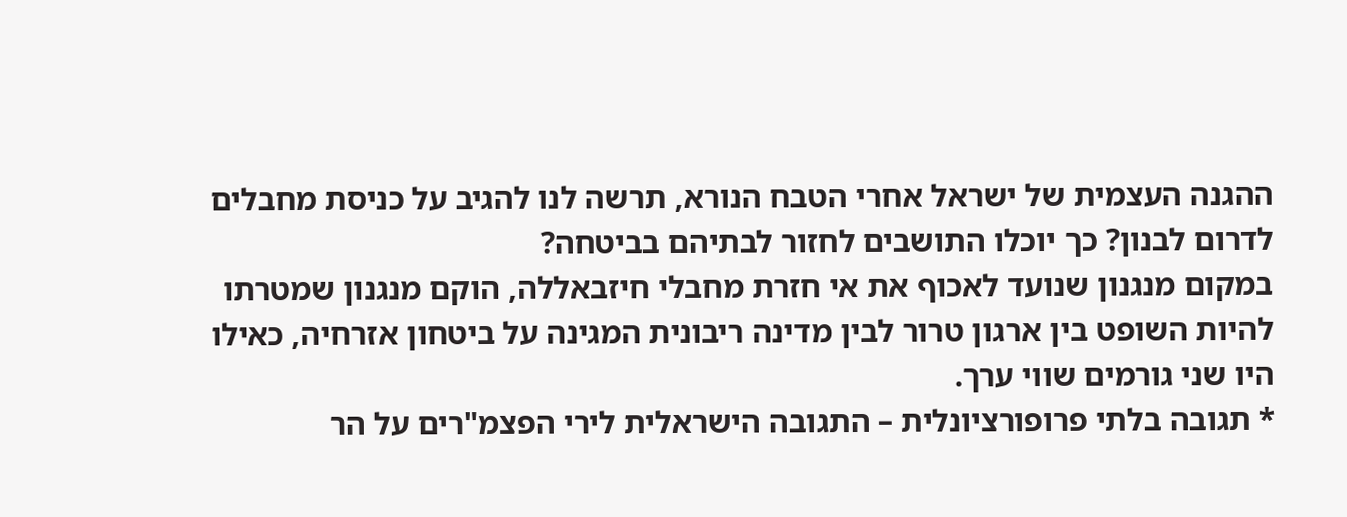ההגנה העצמית של ישראל אחרי הטבח הנורא, תרשה לנו להגיב על כניסת מחבלים לדרום לבנון? כך יוכלו התושבים לחזור לבתיהם בביטחה?
במקום מנגנון שנועד לאכוף את אי חזרת מחבלי חיזבאללה, הוקם מנגנון שמטרתו להיות השופט בין ארגון טרור לבין מדינה ריבונית המגינה על ביטחון אזרחיה, כאילו היו שני גורמים שווי ערך.
* תגובה בלתי פרופורציונלית – התגובה הישראלית לירי הפצמ"רים על הר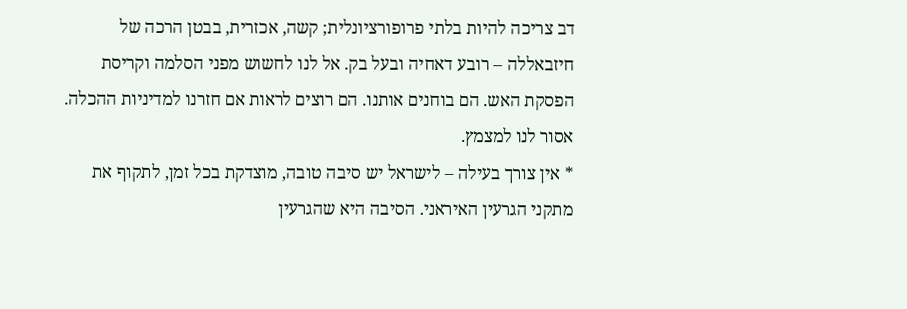דב צריכה להיות בלתי פרופורציונלית; קשה, אכזרית, בבטן הרכה של חיזבאללה – רובע דאחיה ובעל בק. אל לנו לחשוש מפני הסלמה וקריסת הפסקת האש. הם בוחנים אותנו. הם רוצים לראות אם חזרנו למדיניות ההכלה. אסור לנו למצמץ.
* אין צורך בעילה – לישראל יש סיבה טובה, מוצדקת בכל זמן, לתקוף את מתקני הגרעין האיראני. הסיבה היא שהגרעין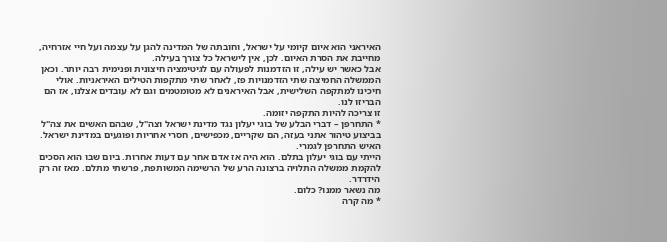האיראני הוא איום קיומי על ישראל, וחובתה של המדינה להגן על עצמה ועל חיי אזרחיה, מחייבת את הסרת האיום. לכן, אין לישראל כל צורך בעילה.
אבל כאשר יש עילה, זו הזדמנות לפעולה עם לגיטימציה חיצונית ופנימית רבה יותר. וכאן הממשלה החמיצה שתי הזדמנויות פז, לאחר שתי מתקפות הטילים האיראניות. אולי חיכינו למתקפה השלישית, אבל האיראנים לא מטומטמים וגם לא עובדים אצלנו, אז הם הבריזו לנו.
זו צריכה להיות התקפה יזומה.
* התחרפן – דברי הבלע של בוגי יעלון נגד מדינת ישראל וצה"ל, שבהם האשים את צה"ל בביצוע טיהור אתני בעזה, הם שקריים, מכפישים, חסרי אחריות ופוגעים במדינת ישראל.
האיש התחרפן לגמרי.
הייתי עם בוגי יעלון בתלם. הוא היה אז אדם אחר עם דעות אחרות. ביום שבו הוא הסכים להקמת ממשלה התלויה ברצונה הרע של הרשימה המשותפת, פרשתי מתלם. מאז זה רק הידרדר.
מה נשאר ממנו? כלום.
* מה קרה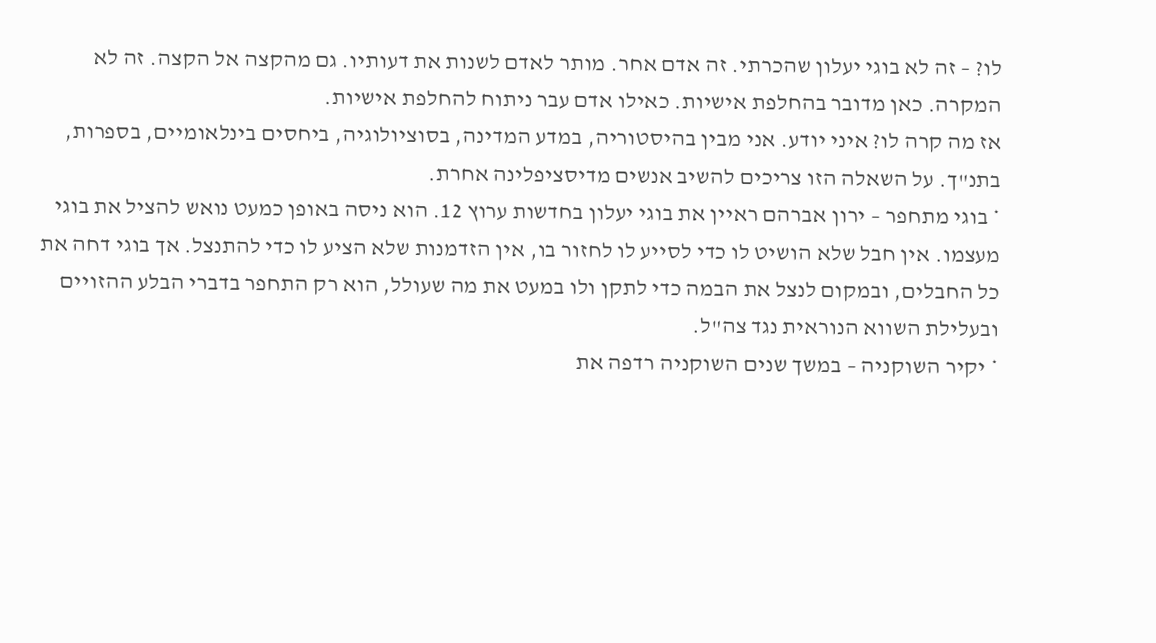לו? – זה לא בוגי יעלון שהכרתי. זה אדם אחר. מותר לאדם לשנות את דעותיו. גם מהקצה אל הקצה. זה לא המקרה. כאן מדובר בהחלפת אישיות. כאילו אדם עבר ניתוח להחלפת אישיות.
אז מה קרה לו? איני יודע. אני מבין בהיסטוריה, במדע המדינה, בסוציולוגיה, ביחסים בינלאומיים, בספרות, בתנ"ך. על השאלה הזו צריכים להשיב אנשים מדיסציפלינה אחרת.
* בוגי מתחפר – ירון אברהם ראיין את בוגי יעלון בחדשות ערוץ 12. הוא ניסה באופן כמעט נואש להציל את בוגי מעצמו. אין חבל שלא הושיט לו כדי לסייע לו לחזור בו, אין הזדמנות שלא הציע לו כדי להתנצל. אך בוגי דחה את כל החבלים, ובמקום לנצל את הבמה כדי לתקן ולו במעט את מה שעולל, הוא רק התחפר בדברי הבלע ההזויים ובעלילת השווא הנוראית נגד צה"ל.
* יקיר השוקניה – במשך שנים השוקניה רדפה את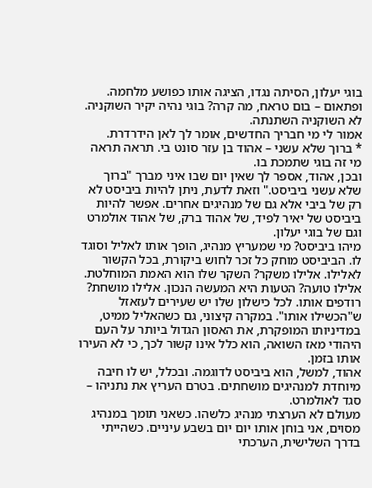בוגי יעלון, הסיתה נגדו, הציגה אותו כפושע מלחמה. ופתאום – בום טראח, מה קרה? בוגי נהיה יקיר השוקניה. לא השוקניה השתנתה.
אמור לי מי חבריך החדשים, אומר לך לאן הידרדרת.
* ברוך שלא עשני – אהוד בן עזר סונט בי. תראה תראה מי זה בוגי שתמכת בו.
ובכן, אהוד, אספר לך שאין יום שבו איני מברך "ברוך שלא עשני ביביסט." וזאת לדעת, ניתן להיות ביביסט לא רק של ביבי אלא גם של מנהיגים אחרים. אפשר להיות ביביסט של יאיר לפיד, של אהוד ברק, של אהוד אולמרט וגם של בוגי יעלון.
מיהו ביביסט? מי שמעריץ מנהיג, הופך אותו לאליל וסוגד לו. הביביסט מוחק כל זכר לחוש ביקורת, בכל הקשור לאלילו. אלילו משקר? השקר שלו הוא האמת המוחלטת. אלילו טועה? הטעות היא המעשה הנכון. אלילו מושחת? רודפים אותו. לכל כישלון שלו יש שעירים לעזאזל ש"הכשילו אותו". במקרה קיצוני, גם כשהאליל ממיט, במדיניותו המופקרת, את האסון הגדול ביותר על העם היהודי מאז השואה, הוא כלל אינו קשור לכך, כי לא העירו אותו בזמן.
אהוד, למשל, הוא ביביסט לדוגמה. ובכלל, יש לו חיבה מיוחדת למנהיגים מושחתים. בטרם העריץ את נתניהו – סגד לאולמרט.
מעולם לא הערצתי מנהיג כלשהו. כשאני תומך במנהיג מסוים, אני בוחן אותו יום יום בשבע עיניים. כשהייתי בדרך השלישית, הערכתי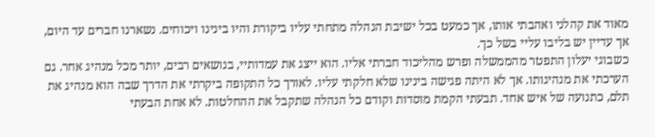מאוד את קהלני ואהבתי אותו, אך כמעט בכל ישיבת הנהלה מתחתי עליו ביקורת והיו בינינו ויכוחים. נשארנו חברים עד היום, אך עדיין יש בליבו עליי בשל כך.
כשבוגי יעלון התפטר מהממשלה ופרש מהליכוד חברתי אליו. הוא ייצג את עמדותיי, בנושאים רבים, יותר מכל מנהיג אחר. גם הערכתי את מנהיגותו. אך לא היתה פגישה בינינו שלא חלקתי עליו. לאורך כל התקופה ביקרתי את הדרך שבה הוא מנהיג את תלם, כתנועה של איש אחד. תבעתי הקמת מוסדות וקודם כל הנהלה שתקבל את ההחלטות. לא אחת הבעתי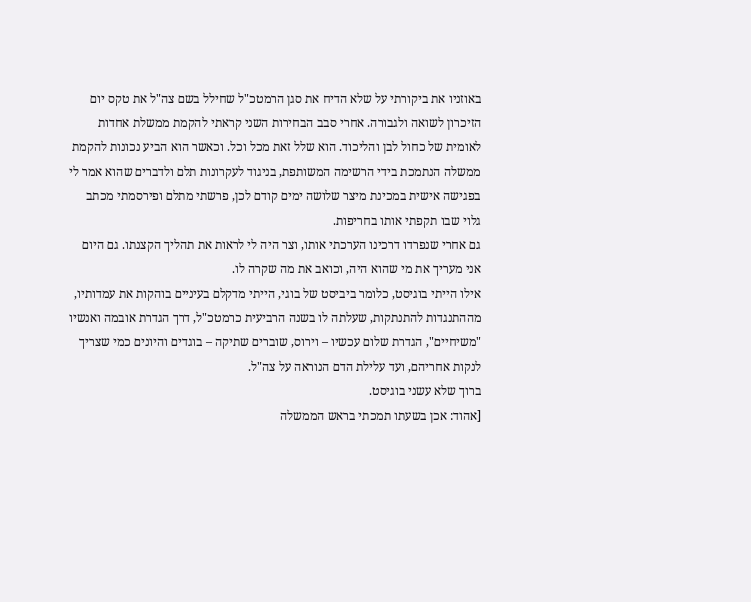באוזניו את ביקורתי על שלא הדיח את סגן הרמטכ"ל שחילל בשם צה"ל את טקס יום הזיכרון לשואה ולגבורה. אחרי סבב הבחירות השני קראתי להקמת ממשלת אחדות לאומית של כחול לבן והליכוד. הוא שלל זאת מכל וכל. וכאשר הוא הביע נכונות להקמת ממשלה הנתמכת בידי הרשימה המשותפת, בניגוד לעקרונות תלם ולדברים שהוא אמר לי בפגישה אישית במכינת מיצר שלושה ימים קודם לכן, פרשתי מתלם ופירסמתי מכתב גלוי שבו תקפתי אותו בחריפות.
גם אחרי שנפרדו דרכינו הערכתי אותו, וצר היה לי לראות את תהליך הקצנתו. גם היום אני מעריך את מי שהוא היה, וכואב את מה שקרה לו.
אילו הייתי בוגיסט, כלומר ביביסט של בוגי, הייתי מדקלם בעיניים בוהקות את עמדותיו, מההתנגדות להתנתקות, שעלתה לו בשנה הרביעית כרמטכ"ל, דרך הגדרת אובמה ואנשיו "משיחיים", הגדרת שלום עכשיו – וירוס, שוברים שתיקה – בוגדים והיונים כמי שצריך לנקות אחריהם, ועד עלילת הדם הנוראה על צה"ל.
ברוך שלא עשני בוגיסט.
[אהוד: אכן בשעתו תמכתי בראש הממשלה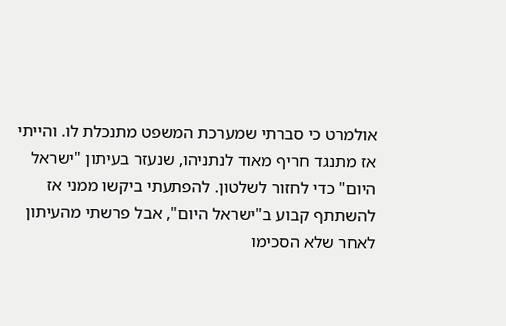אולמרט כי סברתי שמערכת המשפט מתנכלת לו. והייתי אז מתנגד חריף מאוד לנתניהו, שנעזר בעיתון "ישראל היום" כדי לחזור לשלטון. להפתעתי ביקשו ממני אז להשתתף קבוע ב"ישראל היום", אבל פרשתי מהעיתון לאחר שלא הסכימו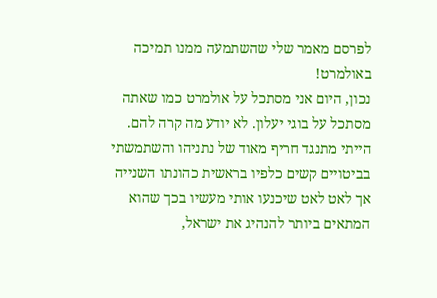לפרסם מאמר שלי שהשתמעה ממנו תמיכה באולמרט!
נכון, היום אני מסתכל על אולמרט כמו שאתה מסתכל על בוגי יעלון. לא יודע מה קרה להם.
הייתי מתנגד חריף מאוד של נתניהו והשתמשתי בביטויים קשים כלפיו בראשית כהונתו השנייה אך לאט לאט שיכנעו אותי מעשיו בכך שהוא המתאים ביותר להנהיג את ישראל,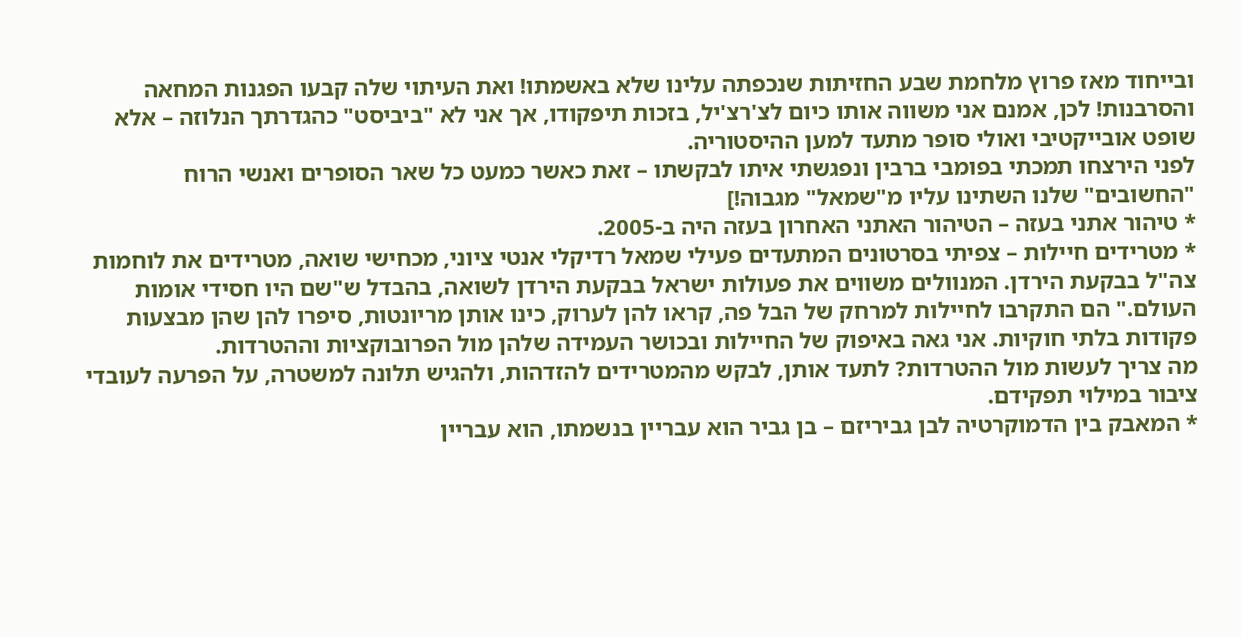ובייחוד מאז פרוץ מלחמת שבע החזיתות שנכפתה עלינו שלא באשמתו! ואת העיתוי שלה קבעו הפגנות המחאה והסרבנות! לכן, אמנם אני משווה אותו כיום לצ'רצ'יל, בזכות תיפקודו, אך אני לא "ביביסט" כהגדרתך הנלוזה – אלא שופט אובייקטיבי ואולי סופר מתעד למען ההיסטוריה.
לפני הירצחו תמכתי בפומבי ברבין ונפגשתי איתו לבקשתו – זאת כאשר כמעט כל שאר הסופרים ואנשי הרוח "החשובים" שלנו השתינו עליו מ"שמאל" מגבוה!]
* טיהור אתני בעזה – הטיהור האתני האחרון בעזה היה ב-2005.
* מטרידים חיילות – צפיתי בסרטונים המתעדים פעילי שמאל רדיקלי אנטי ציוני, מכחישי שואה, מטרידים את לוחמות צה"ל בבקעת הירדן. המנוולים משווים את פעולות ישראל בבקעת הירדן לשואה, בהבדל ש"שם היו חסידי אומות העולם." הם התקרבו לחיילות למרחק של הבל פה, קראו להן לערוק, כינו אותן מריונטות, סיפרו להן שהן מבצעות פקודות בלתי חוקיות. אני גאה באיפוק של החיילות ובכושר העמידה שלהן מול הפרובוקציות וההטרדות.
מה צריך לעשות מול ההטרדות? לתעד אותן, לבקש מהמטרידים להזדהות, ולהגיש תלונה למשטרה, על הפרעה לעובדי ציבור במילוי תפקידם.
* המאבק בין הדמוקרטיה לבן גביריזם – בן גביר הוא עבריין בנשמתו, הוא עבריין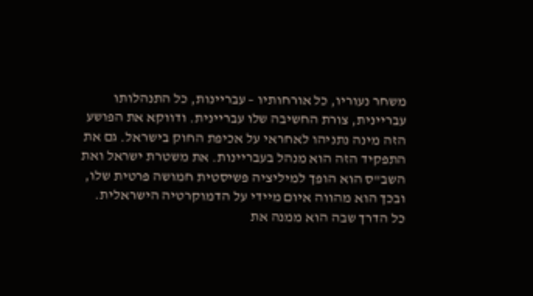משחר נעוריו, כל אורחותיו – עבריינות, כל התנהלותו עבריינית, צורת החשיבה שלו עבריינית. ודווקא את הפושע הזה מינה נתניהו לאחראי על אכיפת החוק בישראל. גם את התפקיד הזה הוא מנהל בעבריינות. את משטרת ישראל ואת השב"ס הוא הופך למיליציה פשיסטית חמושה פרטית שלו, ובכך הוא מהווה איום מיידי על הדמוקרטיה הישראלית.
כל הדרך שבה הוא ממנה את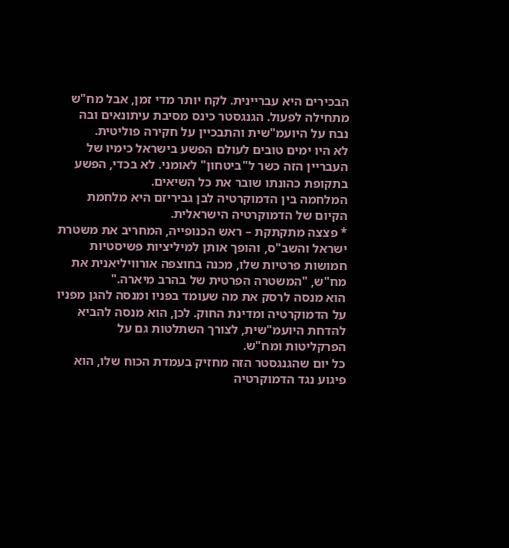הבכירים היא עבריינית. לקח יותר מדי זמן, אבל מח"ש מתחילה לפעול. הגנגסטר כינס מסיבת עיתונאים ובה נבח על היועמ"שית והתבכיין על חקירה פוליטית.
לא היו ימים טובים לעולם הפשע בישראל כימיו של העבריין הזה כשר ל"ביטחון" לאומני. לא בכדי, הפשע בתקופת כהונתו שובר את כל השיאים.
המלחמה בין הדמוקרטיה לבן גביריזם היא מלחמת הקיום של הדמוקרטיה הישראלית.
* פצצה מתקתקת – ראש הכנופייה, המחריב את משטרת ישראל והשב"ס, והופך אותן למיליציות פשיסטיות חמושות פרטיות שלו, מכנה בחוצפה אורוויליאנית את מח"ש, "המשטרה הפרטית של בהרב מיארה."
הוא מנסה לרסק את מה שעומד בפניו ומנסה להגן מפניו על הדמוקרטיה ומדינת החוק. לכן, הוא מנסה להביא להדחת היועמ"שית, לצורך השתלטות גם על הפרקליטות ומח"ש.
כל יום שהגנגסטר הזה מחזיק בעמדת הכוח שלו, הוא פיגוע נגד הדמוקרטיה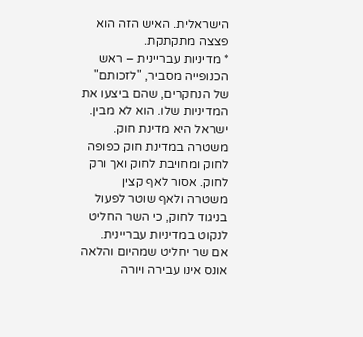הישראלית. האיש הזה הוא פצצה מתקתקת.
* מדיניות עבריינית – ראש הכנופייה מסביר, "לזכותם" של הנחקרים, שהם ביצעו את המדיניות שלו. הוא לא מבין. ישראל היא מדינת חוק. משטרה במדינת חוק כפופה לחוק ומחויבת לחוק ואך ורק לחוק. אסור לאף קצין משטרה ולאף שוטר לפעול בניגוד לחוק, כי השר החליט לנקוט במדיניות עבריינית.
אם שר יחליט שמהיום והלאה אונס אינו עבירה ויורה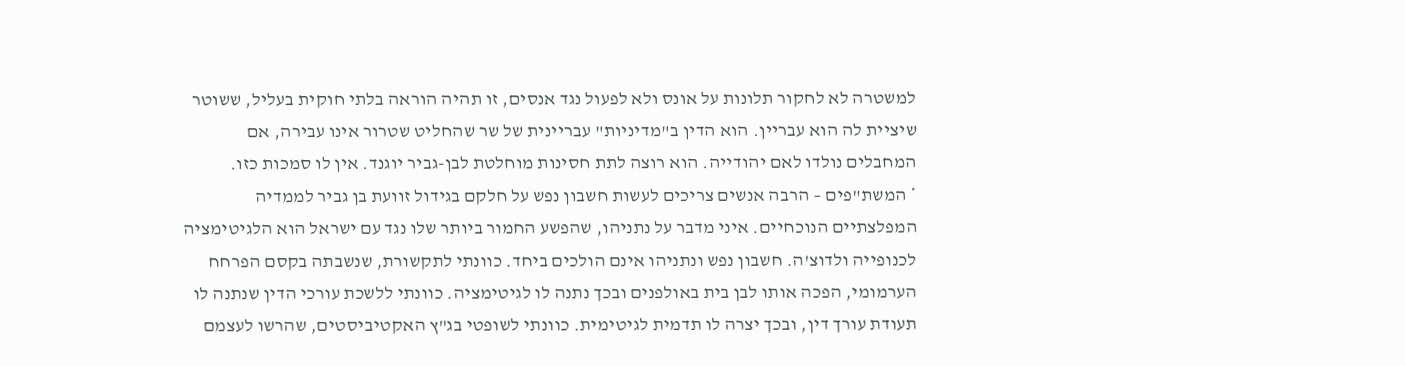למשטרה לא לחקור תלונות על אונס ולא לפעול נגד אנסים, זו תהיה הוראה בלתי חוקית בעליל, ששוטר שיציית לה הוא עבריין. הוא הדין ב"מדיניות" עבריינית של שר שהחליט שטרור אינו עבירה, אם המחבלים נולדו לאם יהודייה. הוא רוצה לתת חסינות מוחלטת לבן-גביר יוגנד. אין לו סמכות כזו.
* המשת"פים – הרבה אנשים צריכים לעשות חשבון נפש על חלקם בגידול זוועת בן גביר לממדיה המפלצתיים הנוכחיים. איני מדבר על נתניהו, שהפשע החמור ביותר שלו נגד עם ישראל הוא הלגיטימציה לכנופייה ולדוצ'ה. חשבון נפש ונתניהו אינם הולכים ביחד. כוונתי לתקשורת, שנשבתה בקסם הפרחח הערמומי, הפכה אותו לבן בית באולפנים ובכך נתנה לו לגיטימציה. כוונתי ללשכת עורכי הדין שנתנה לו תעודת עורך דין, ובכך יצרה לו תדמית לגיטימית. כוונתי לשופטי בג"ץ האקטיביסטים, שהרשו לעצמם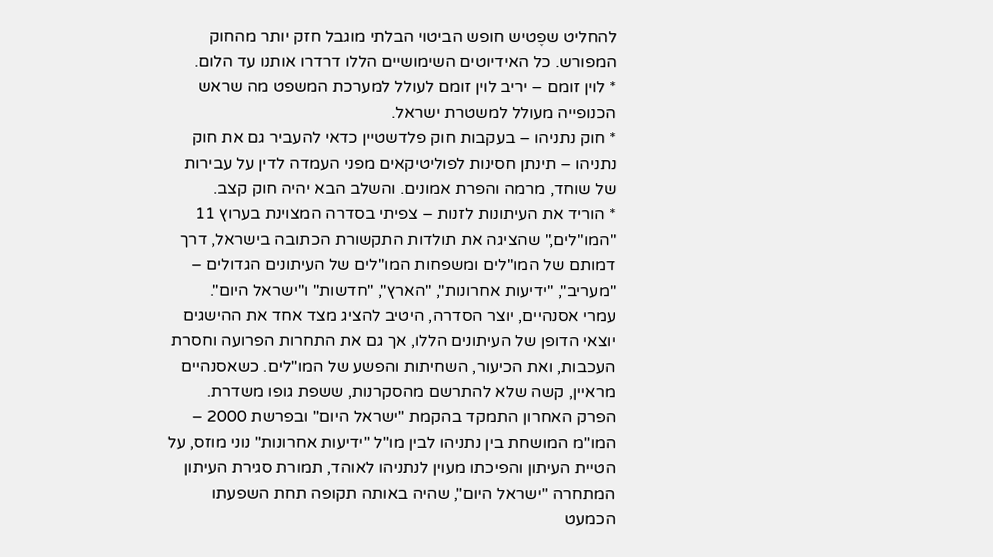להחליט שפֶטיש חופש הביטוי הבלתי מוגבל חזק יותר מהחוק המפורש. כל האידיוטים השימושיים הללו דרדרו אותנו עד הלום.
* לוין זומם – יריב לוין זומם לעולל למערכת המשפט מה שראש הכנופייה מעולל למשטרת ישראל.
* חוק נתניהו – בעקבות חוק פלדשטיין כדאי להעביר גם את חוק נתניהו – תינתן חסינות לפוליטיקאים מפני העמדה לדין על עבירות של שוחד, מרמה והפרת אמונים. והשלב הבא יהיה חוק קצב.
* הוריד את העיתונות לזנות – צפיתי בסדרה המצוינת בערוץ 11 "המו"לים," שהציגה את תולדות התקשורת הכתובה בישראל, דרך דמותם של המו"לים ומשפחות המו"לים של העיתונים הגדולים – "מעריב", "ידיעות אחרונות", "הארץ", "חדשות" ו"ישראל היום".
עמרי אסנהיים, יוצר הסדרה, היטיב להציג מצד אחד את ההישגים יוצאי הדופן של העיתונים הללו, אך גם את התחרות הפרועה וחסרת העכבות, ואת הכיעור, השחיתות והפשע של המו"לים. כשאסנהיים מראיין, קשה שלא להתרשם מהסקרנות, ששפת גופו משדרת.
הפרק האחרון התמקד בהקמת "ישראל היום" ובפרשת 2000 – המו"מ המושחת בין נתניהו לבין מו"ל "ידיעות אחרונות" נוני מוזס, על הטיית העיתון והפיכתו מעוין לנתניהו לאוהד, תמורת סגירת העיתון המתחרה "ישראל היום", שהיה באותה תקופה תחת השפעתו הכמעט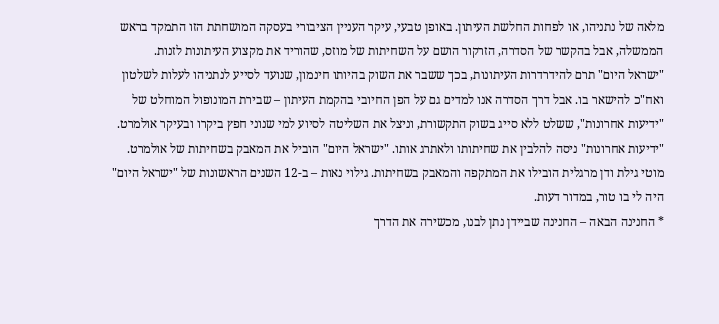מלאה של נתניהו, או לפחות החלשת העיתון. באופן טבעי, עיקר העניין הציבורי בעסקה המושחתת הזו התמקד בראש הממשלה, אבל בהקשר של הסדרה, הזרקור הושם על השחיתות של מוזס, שהוריד את מקצוע העיתונות לזנות.
"ישראל היום" תרם להידרדרות העיתונות, בכך ששבר את השוק בהיותו חינמון, שנועד לסייע לנתניהו לעלות לשלטון ואח"כ להישאר בו. אבל דרך הסדרה אנו למדים גם על הפן החיובי בהקמת העיתון – שבירת המונופול המוחלט של "ידיעות אחרונות", ששלט ללא סייג בשוק התקשורת, וניצל את השליטה לסיוע למי שנוני חפץ ביקרו ובעיקר אולמרט. "ידיעות אחרונות" ניסה להלבין את שחיתותו ולאתרג אותו. "ישראל היום" הוביל את המאבק בשחיתות של אולמרט. מוטי גילת ודן מרגלית הובילו את המתקפה והמאבק בשחיתות. גילוי נאות – ב-12 השנים הראשונות של "ישראל היום" היה לי בו טור, במדור דעות.
* החנינה הבאה – החנינה שביידן נתן לבנו, מכשירה את הדרך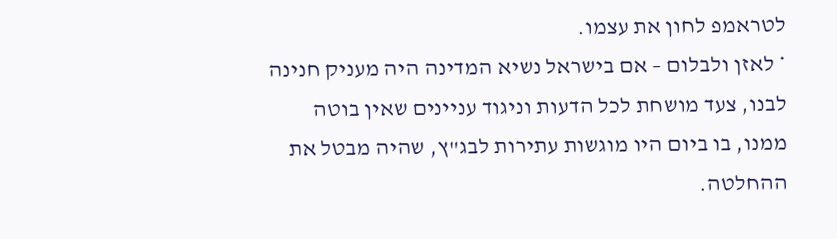לטראמפ לחון את עצמו.
* לאזן ולבלום – אם בישראל נשיא המדינה היה מעניק חנינה לבנו, צעד מושחת לכל הדעות וניגוד עניינים שאין בוטה ממנו, בו ביום היו מוגשות עתירות לבג"ץ, שהיה מבטל את ההחלטה.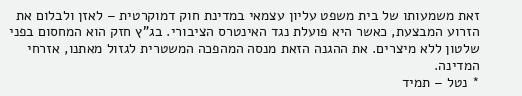זאת משמעותו של בית משפט עליון עצמאי במדינת חוק דמוקרטית – לאזן ולבלום את הזרוע המבצעת, כאשר היא פועלת נגד האינטרס הציבורי. בג"ץ חזק הוא המחסום בפני שלטון ללא מיצרים. את ההגנה הזאת מנסה המהפכה המשטרית לגזול מאתנו, אזרחי המדינה.
* נטל – תמיד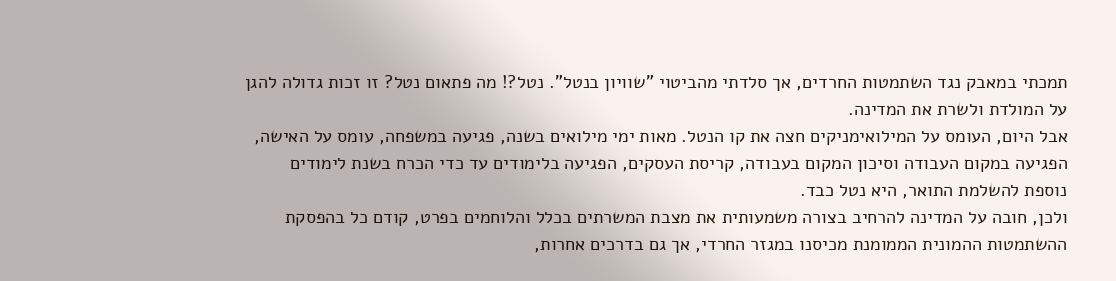תמכתי במאבק נגד השתמטות החרדים, אך סלדתי מהביטוי "שוויון בנטל". נטל?! מה פתאום נטל? זו זכות גדולה להגן על המולדת ולשרת את המדינה.
אבל היום, העומס על המילואימניקים חצה את קו הנטל. מאות ימי מילואים בשנה, פגיעה במשפחה, עומס על האישה, הפגיעה במקום העבודה וסיכון המקום בעבודה, קריסת העסקים, הפגיעה בלימודים עד כדי הכרח בשנת לימודים נוספת להשלמת התואר, היא נטל כבד.
ולכן, חובה על המדינה להרחיב בצורה משמעותית את מצבת המשרתים בכלל והלוחמים בפרט, קודם כל בהפסקת ההשתמטות ההמונית הממומנת מכיסנו במגזר החרדי, אך גם בדרכים אחרות,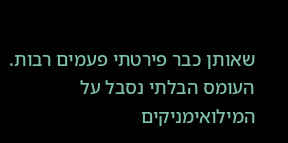שאותן כבר פירטתי פעמים רבות.
העומס הבלתי נסבל על המילואימניקים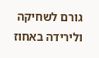גורם לשחיקה ולירידה באחוז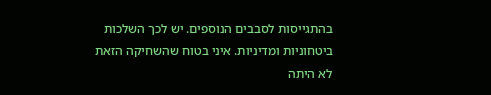בהתגייסות לסבבים הנוספים. יש לכך השלכות ביטחוניות ומדיניות. איני בטוח שהשחיקה הזאת לא היתה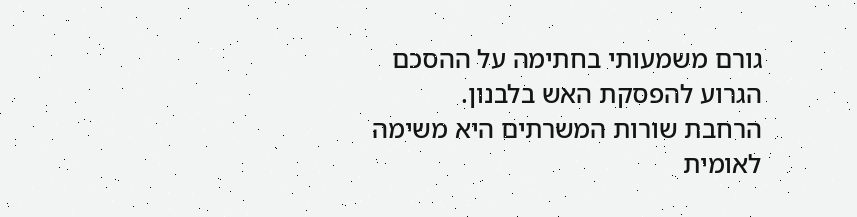גורם משמעותי בחתימה על ההסכם הגרוע להפסקת האש בלבנון.
הרחבת שורות המשרתים היא משימה לאומית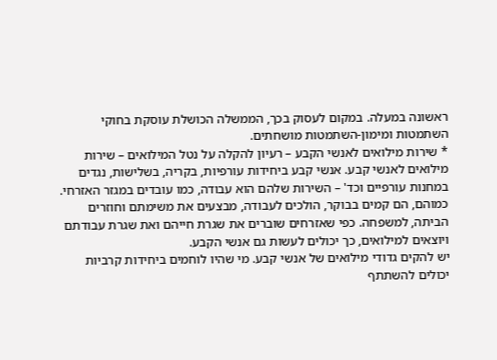ראשונה במעלה. במקום לעסוק בכך, הממשלה הכושלת עוסקת בחוקי השתמטות ומימון-השתמטות מושחתים.
* שירות מילואים לאנשי הקבע – רעיון להקלה על נטל המילואים – שירות מילואים לאנשי קבע. אנשי קבע ביחידות עורפיות, בקריה, בשלישות, נגדים במחנות עורפיים וכד' – השירות שלהם הוא עבודה, כמו עובדים במגזר האזרחי. כמוהם, הם קמים בבוקר, הולכים לעבודה, מבצעים את משימתם וחוזרים הביתה, למשפחה. כפי שאזרחים שוברים את שגרת חייהם ואת שגרת עבודתם ויוצאים למילואים, כך יכולים לעשות גם אנשי הקבע.
יש להקים גדודי מילואים של אנשי קבע. מי שהיו לוחמים ביחידות קרביות יכולים להשתתף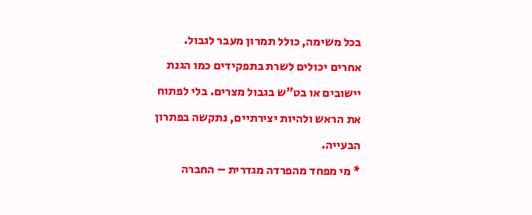בכל משימה, כולל תמרון מעבר לגבול. אחרים יכולים לשרת בתפקידים כמו הגנת יישובים או בט"ש בגבול מצרים. בלי לפתוח את הראש ולהיות יצירתיים, נתקשה בפתרון הבעייה.
* מי מפחד מהפרדה מגדרית – החברה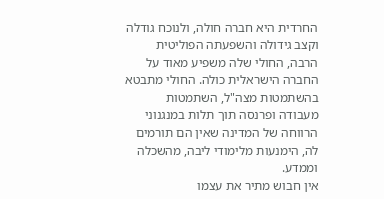החרדית היא חברה חולה, ולנוכח גודלה וקצב גידולה והשפעתה הפוליטית הרבה, החולי שלה משפיע מאוד על החברה הישראלית כולה. החולי מתבטא בהשתמטות מצה"ל, השתמטות מעבודה ופרנסה תוך תלות במנגנוני הרווחה של המדינה שאין הם תורמים לה, הימנעות מלימודי ליבה, מהשכלה וממדע.
אין חבוש מתיר את עצמו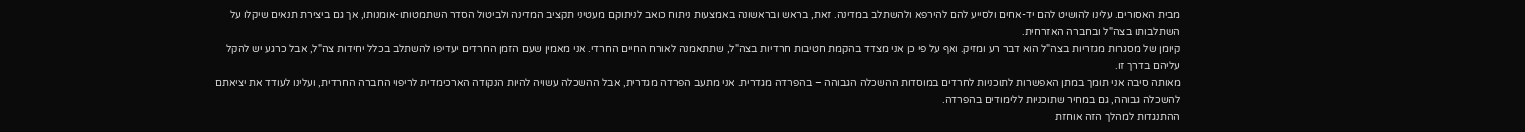מבית האסורים. עלינו להושיט להם יד-אחים ולסייע להם להירפא ולהשתלב במדינה. זאת, בראש ובראשונה באמצעות ניתוח כואב לניתוקם מעטיני תקציב המדינה ולביטול הסדר השתמטותו-אומנותו, אך גם ביצירת תנאים שיקלו על השתלבותו בצה"ל ובחברה האזרחית.
קיומן של מסגרות מגזריות בצה"ל הוא דבר רע ומזיק. ואף על פי כן אני מצדד בהקמת חטיבות חרדיות בצה"ל, שתתאמנה לאורח החיים החרדי. אני מאמין שעם הזמן החרדים יעדיפו להשתלב בכלל יחידות צה"ל, אבל כרגע יש להקל עליהם בדרך זו.
מאותה סיבה אני תומך במתן האפשרות לתוכניות לחרדים במוסדות ההשכלה הגבוהה – בהפרדה מגדרית. אני מתעב הפרדה מגדרית, אבל ההשכלה עשויה להיות הנקודה הארכימדית לריפוי החברה החרדית, ועלינו לעודד את יציאתם להשכלה גבוהה, גם במחיר שתוכניות ללימודים בהפרדה.
ההתנגדות למהלך הזה אוחזת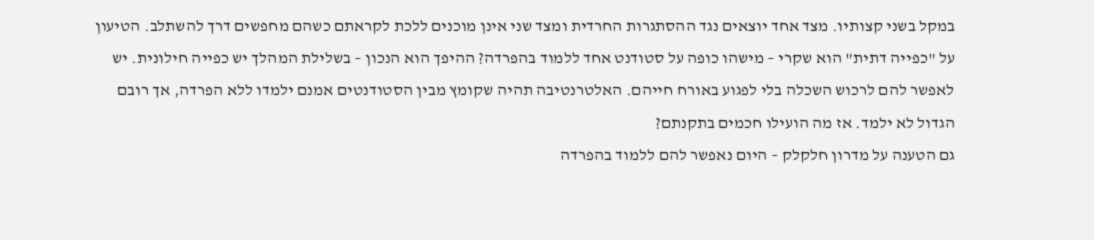במקל בשני קצותיו. מצד אחד יוצאים נגד ההסתגרות החרדית ומצד שני אינן מוכנים ללכת לקראתם כשהם מחפשים דרך להשתלב. הטיעון על "כפייה דתית" הוא שקרי – מישהו כופה על סטודנט אחד ללמוד בהפרדה? ההיפך הוא הנכון – בשלילת המהלך יש כפייה חילונית. יש לאפשר להם לרכוש השכלה בלי לפגוע באורח חייהם. האלטרנטיבה תהיה שקומץ מבין הסטודנטים אמנם ילמדו ללא הפרדה, אך רובם הגדול לא ילמד. אז מה הועילו חכמים בתקנתם?
גם הטענה על מדרון חלקלק – היום נאפשר להם ללמוד בהפרדה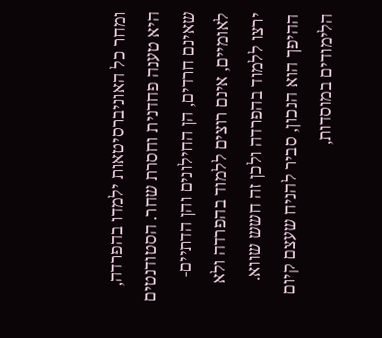ומחר כל האוניברסיטאות ילמדו בהפרדה, היא טענה פחדנית וחסרת שחר. הסטודנטים שאינם חרדים, הן החילונים והן הדתיים-לאומיים, אינם רוצים ללמוד בהפרדה ולא ירצו ללמוד בהפרדה ולכן זה חשש שווא. ההיפך הוא הנכון, סביר להניח שעצם קיום הלימודים במוסדות,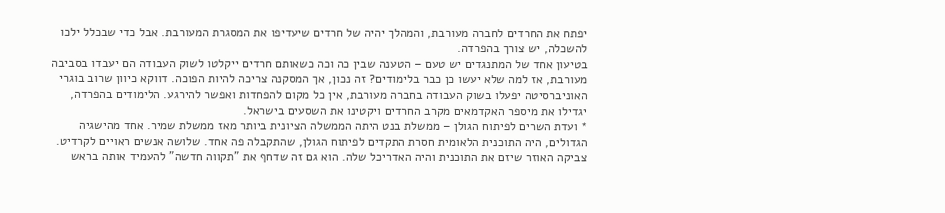יפתח את החרדים לחברה מעורבת, והמהלך יהיה של חרדים שיעדיפו את המסגרת המעורבת. אבל כדי שבכלל ילכו להשכלה, יש צורך בהפרדה.
בטיעון אחד של המתנגדים יש טעם – הטענה שבין כה וכה כשאותם חרדים ייקלטו לשוק העבודה הם יעבדו בסביבה מעורבת, אז למה שלא יעשו כן כבר בלימודים? זה נכון, אך המסקנה צריכה להיות הפוכה. דווקא כיוון שרוב בוגרי האוניברסיטה יפעלו בשוק העבודה בחברה מעורבת, אין כל מקום להפחדות ואפשר להירגע. הלימודים בהפרדה, יגדילו את מיספר האקדמאים מקרב החרדים ויקטינו את השסעים בישראל.
* ועדת השרים לפיתוח הגולן – ממשלת בנט היתה הממשלה הציונית ביותר מאז ממשלת שמיר. אחד מהישגיה הגדולים, היה התוכנית הלאומית חסרת התקדים לפיתוח הגולן, שהתקבלה פה אחד. שלושה אנשים ראויים לקרדיט. צביקה האוזר שיזם את התוכנית והיה האדריכל שלה. הוא גם זה שדחף את "תקווה חדשה" להעמיד אותה בראש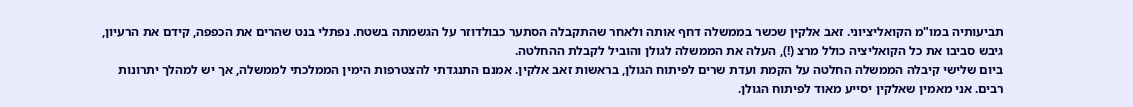תביעותיה במו"מ הקואליציוני. זאב אלקין שכשר בממשלה דחף אותה ולאחר שהתקבלה הסתער כבולדוזר על הגשמתה בשטח. נפתלי בנט שהרים את הכפפה, קידם את הרעיון, גיבש סביבו את כל הקואליציה כולל מרצ (!), העלה את הממשלה לגולן והוביל לקבלת ההחלטה.
ביום שלישי קיבלה הממשלה החלטה על הקמת ועדת שרים לפיתוח הגולן, בראשות זאב אלקין. אמנם התנגדתי להצטרפות הימין הממלכתי לממשלה, אך יש למהלך יתרונות רבים. אני מאמין שאלקין יסייע מאוד לפיתוח הגולן.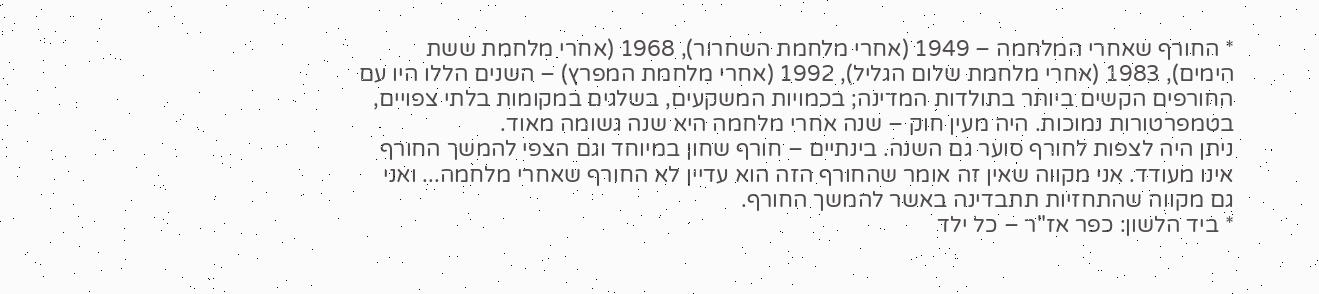* החורף שאחרי המלחמה – 1949 (אחרי מלחמת השחרור), 1968 (אחרי מלחמת ששת הימים), 1983 (אחרי מלחמת שלום הגליל), 1992 (אחרי מלחמת המפרץ) – השנים הללו היו עם החורפים הקשים ביותר בתולדות המדינה; בכמויות המשקעים, בשלגים במקומות בלתי צפויים, בטמפרטורות נמוכות. היה מעין חוק – שנה אחרי מלחמה היא שנה גשומה מאוד.
ניתן היה לצפות לחורף סוער גם השנה. בינתיים – חורף שחון במיוחד וגם הצפי להמשך החורף אינו מעודד. אני מקווה שאין זה אומר שהחורף הזה הוא עדיין לא החורף שאחרי מלחמה... ואני גם מקווה שהתחזיות תתבדינה באשר להמשך החורף.
* ביד הלשון: כפר אז"ר – כל ילד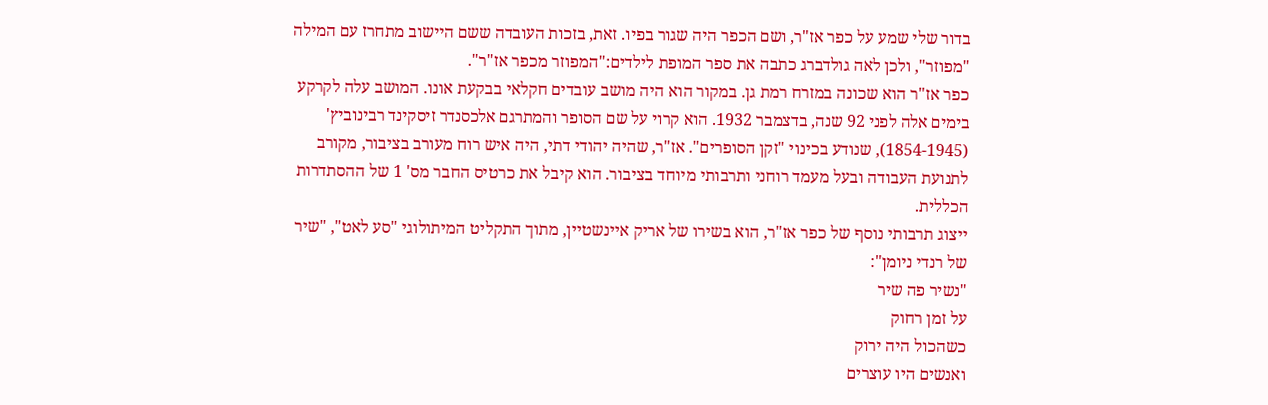בדור שלי שמע על כפר אז"ר, ושם הכפר היה שגור בפיו. זאת, בזכות העובדה ששם היישוב מתחרז עם המילה "מפוזר", ולכן לאה גולדברג כתבה את ספר המופת לילדים:"המפוזר מכפר אז"ר".
כפר אז"ר הוא שכונה במזרח רמת גן. במקור הוא היה מושב עובדים חקלאי בבקעת אונו. המושב עלה לקרקע בימים אלה לפני 92 שנה, בדצמבר 1932. הוא קרוי על שם הסופר והמתרגם אלכסנדר זיסקינד רבינוביץ' (1854-1945), שנודע בכינוי "זקן הסופרים". אז"ר, שהיה יהודי דתי, היה איש רוח מעורב בציבור, מקורב לתנועת העבודה ובעל מעמד רוחני ותרבותי מיוחד בציבור. הוא קיבל את כרטיס החבר מס' 1 של ההסתדרות הכללית.
ייצוג תרבותי נוסף של כפר אז"ר, הוא בשירו של אריק איינשטיין, מתוך התקליט המיתולוגי "סע לאט", "שיר של רנדי ניומן":
"נשיר פה שיר
על זמן רחוק
כשהכול היה ירוק
ואנשים היו עוצרים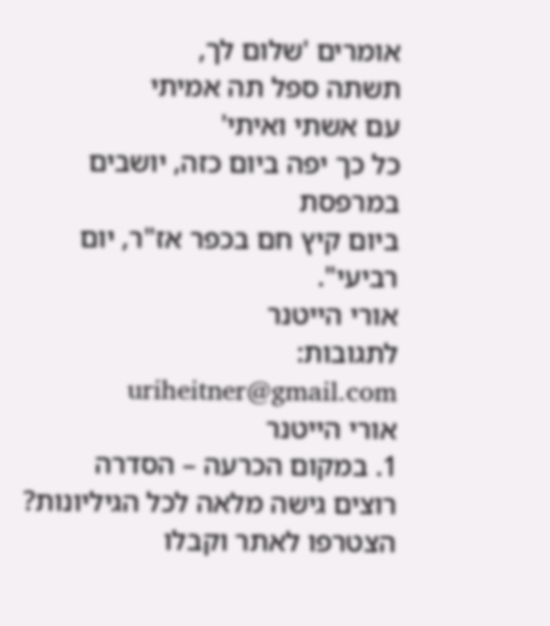אומרים 'שלום לך,
תשתה ספל תה אמיתי
עם אשתי ואיתי'
כל כך יפה ביום כזה, יושבים במרפסת
ביום קיץ חם בכפר אז"ר, יום רביעי".
אורי הייטנר
לתגובות: uriheitner@gmail.com
אורי הייטנר
1. במקום הכרעה – הסדרה
רוצים גישה מלאה לכל הגיליונות?
הצטרפו לאתר וקבלו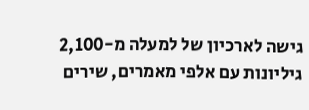גישה לארכיון של למעלה מ-2,100 גיליונות עם אלפי מאמרים, שירים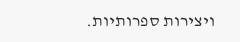ויצירות ספרותיות.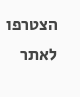הצטרפו לאתר